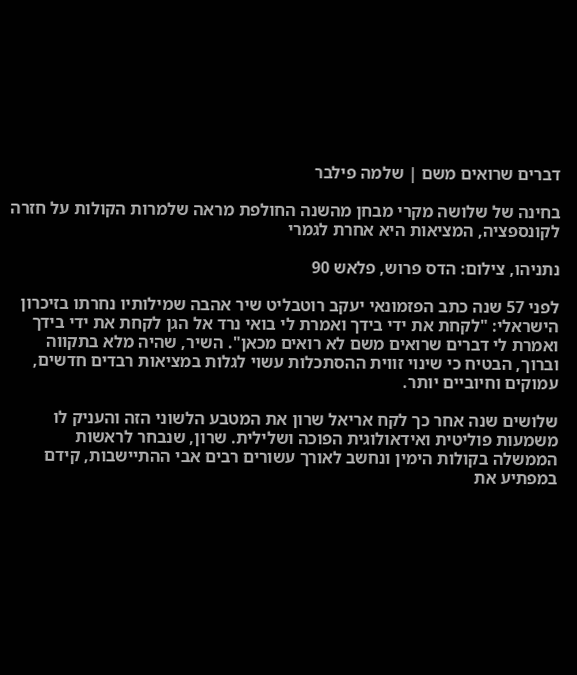דברים שרואים משם | שלמה פילבר

בחינה של שלושה מקרי מבחן מהשנה החולפת מראה שלמרות הקולות על חזרה לקונספציה, המציאות היא אחרת לגמרי

נתניהו, צילום: הדס פרוש, פלאש 90

לפני 57 שנה כתב הפזמונאי יעקב רוטבליט שיר אהבה שמילותיו נחרתו בזיכרון הישראלי: "לקחת את ידי בידך ואמרת לי בואי נרד אל הגן לקחת את ידי בידך ואמרת לי דברים שרואים משם לא רואים מכאן". השיר, שהיה מלא בתקווה וברוך, הבטיח כי שינוי זווית ההסתכלות עשוי לגלות במציאות רבדים חדשים, עמוקים וחיוביים יותר.

שלושים שנה אחר כך לקח אריאל שרון את המטבע הלשוני הזה והעניק לו משמעות פוליטית ואידאולוגית הפוכה ושלילית. שרון, שנבחר לראשות הממשלה בקולות הימין ונחשב לאורך עשורים רבים אבי ההתיישבות, קידם במפתיע את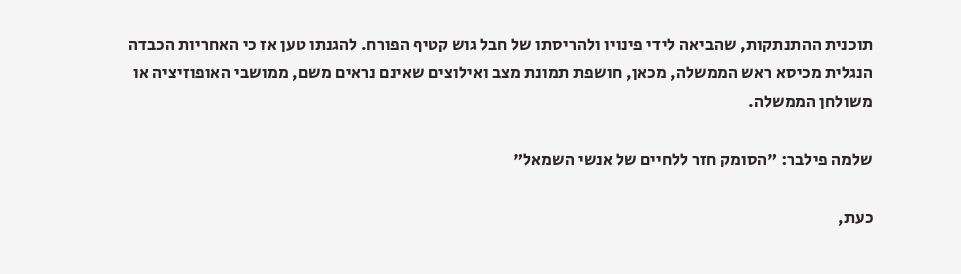תוכנית ההתנתקות, שהביאה לידי פינויו ולהריסתו של חבל גוש קטיף הפורח. להגנתו טען אז כי האחריות הכבדה הנגלית מכיסא ראש הממשלה, מכאן, חושפת תמונת מצב ואילוצים שאינם נראים משם, ממושבי האופוזיציה או משולחן הממשלה.

שלמה פילבר: "הסומק חזר ללחיים של אנשי השמאל"

כעת,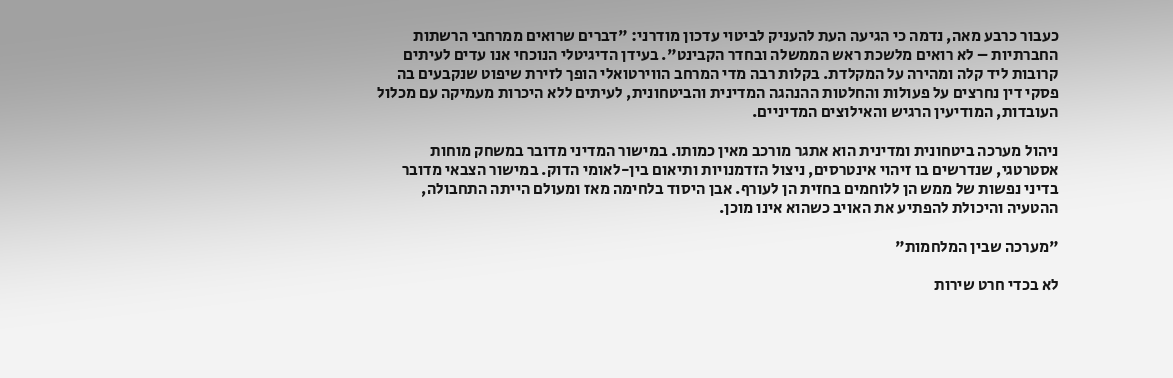כעבור כרבע מאה, נדמה כי הגיעה העת להעניק לביטוי עדכון מודרני: "דברים שרואים ממרחבי הרשתות החברתיות – לא רואים מלשכת ראש הממשלה ובחדר הקבינט". בעידן הדיגיטלי הנוכחי אנו עדים לעיתים קרובות ליד קלה ומהירה על המקלדת. בקלות רבה מדי המרחב הווירטואלי הופך לזירת שיפוט שנקבעים בה פסקי דין נחרצים על פעולות והחלטות ההנהגה המדינית והביטחונית, לעיתים ללא היכרות מעמיקה עם מכלול העובדות, המודיעין הרגיש והאילוצים המדיניים.

ניהול מערכה ביטחונית ומדינית הוא אתגר מורכב מאין כמותו. במישור המדיני מדובר במשחק מוחות אסטרטגי, שנדרשים בו זיהוי אינטרסים, ניצול הזדמנויות ותיאום בין-לאומי הדוק. במישור הצבאי מדובר בדיני נפשות של ממש הן ללוחמים בחזית הן לעורף. אבן היסוד בלחימה מאז ומעולם הייתה התחבולה, ההטעיה והיכולת להפתיע את האויב כשהוא אינו מוכן.

"מערכה שבין המלחמות"

לא בכדי חרט שירות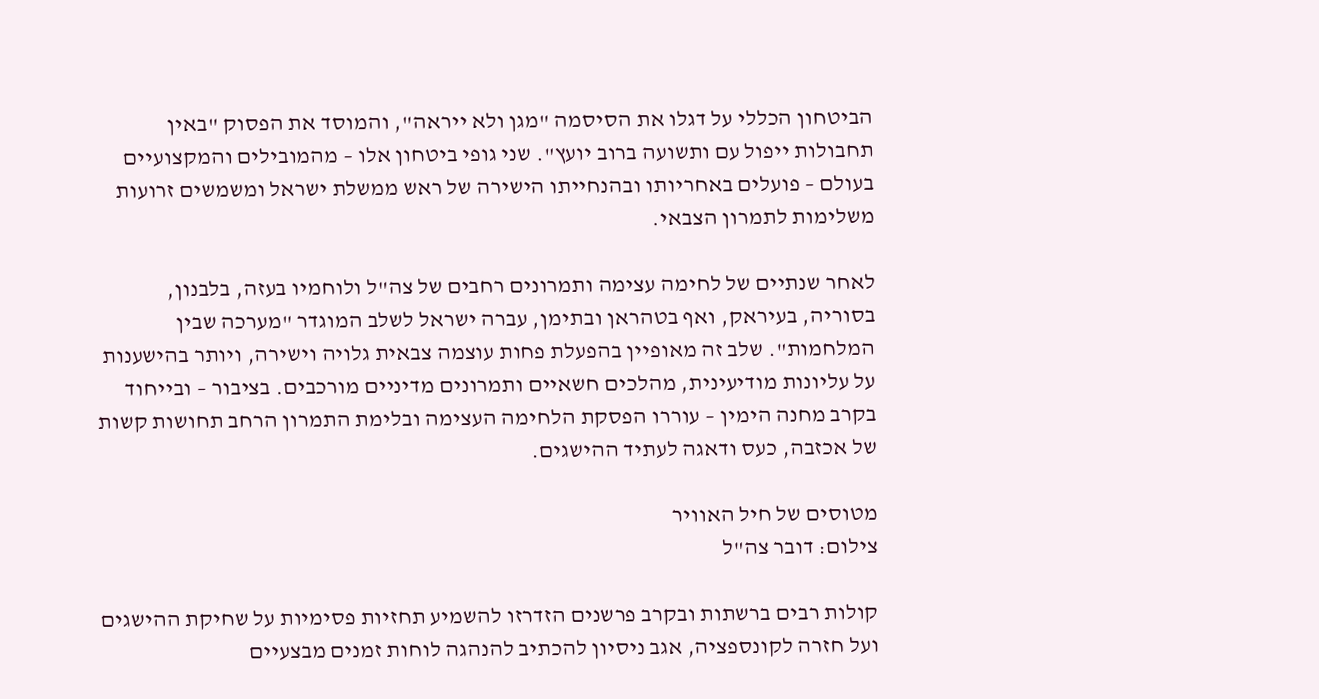הביטחון הכללי על דגלו את הסיסמה "מגן ולא ייראה", והמוסד את הפסוק "באין תחבולות ייפול עם ותשועה ברוב יועץ". שני גופי ביטחון אלו – מהמובילים והמקצועיים בעולם – פועלים באחריותו ובהנחייתו הישירה של ראש ממשלת ישראל ומשמשים זרועות משלימות לתמרון הצבאי.

לאחר שנתיים של לחימה עצימה ותמרונים רחבים של צה"ל ולוחמיו בעזה, בלבנון, בסוריה, בעיראק, ואף בטהראן ובתימן, עברה ישראל לשלב המוגדר "מערכה שבין המלחמות". שלב זה מאופיין בהפעלת פחות עוצמה צבאית גלויה וישירה, ויותר בהישענות על עליונות מודיעינית, מהלכים חשאיים ותמרונים מדיניים מורכבים. בציבור – ובייחוד בקרב מחנה הימין – עוררו הפסקת הלחימה העצימה ובלימת התמרון הרחב תחושות קשות של אכזבה, כעס ודאגה לעתיד ההישגים.

מטוסים של חיל האוויר
צילום: דובר צה"ל

קולות רבים ברשתות ובקרב פרשנים הזדרזו להשמיע תחזיות פסימיות על שחיקת ההישגים ועל חזרה לקונספציה, אגב ניסיון להכתיב להנהגה לוחות זמנים מבצעיים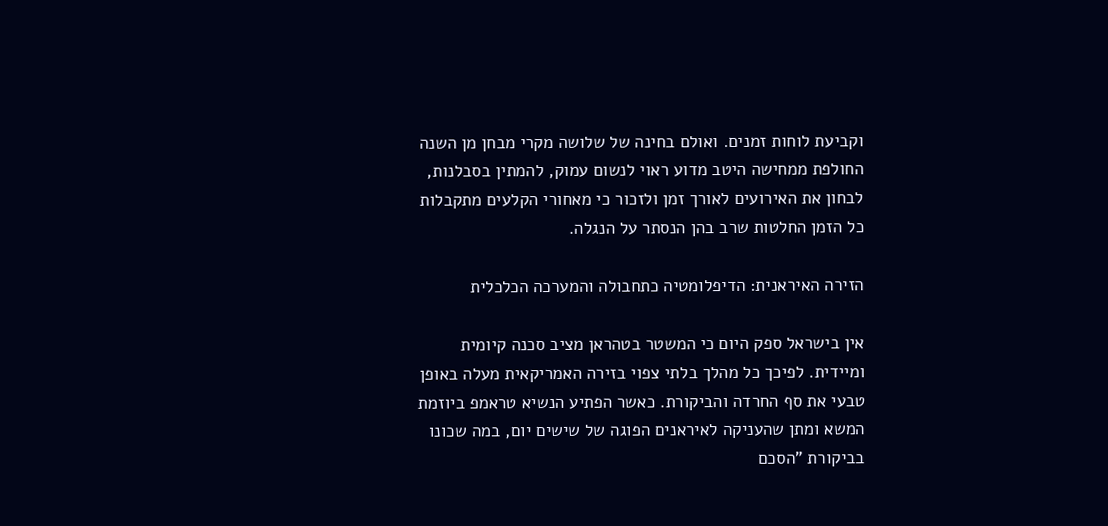וקביעת לוחות זמנים. ואולם בחינה של שלושה מקרי מבחן מן השנה החולפת ממחישה היטב מדוע ראוי לנשום עמוק, להמתין בסבלנות, לבחון את האירועים לאורך זמן ולזכור כי מאחורי הקלעים מתקבלות כל הזמן החלטות שרב בהן הנסתר על הנגלה.

הזירה האיראנית: הדיפלומטיה כתחבולה והמערכה הכלכלית

אין בישראל ספק היום כי המשטר בטהראן מציב סכנה קיומית ומיידית. לפיכך כל מהלך בלתי צפוי בזירה האמריקאית מעלה באופן טבעי את סף החרדה והביקורת. כאשר הפתיע הנשיא טראמפ ביוזמת המשא ומתן שהעניקה לאיראנים הפוגה של שישים יום, במה שכונו בביקורת "הסכם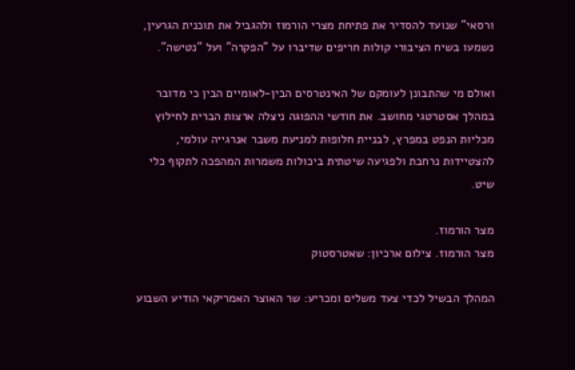ורסאי" שנועד להסדיר את פתיחת מצרי הורמוז ולהגביל את תוכנית הגרעין, נשמעו בשיח הציבורי קולות חריפים שדיברו על "הפקרה" ועל "נטישה".

ואולם מי שהתבונן לעומקם של האינטרסים הבין-לאומיים הבין כי מדובר במהלך אסטרטגי מחושב. את חודשי ההפוגה ניצלה ארצות הברית לחילוץ מכליות הנפט במפרץ, לבניית חלופות למניעת משבר אנרגייה עולמי, להצטיידות נרחבת ולפגיעה שיטתית ביכולות משמרות המהפכה לתקוף כלי שיט.

מצר הורמוז.
מצר הורמוז. צילום ארכיון: שאטרסטוק

המהלך הבשיל לכדי צעד משלים ומכריע: שר האוצר האמריקאי הודיע השבוע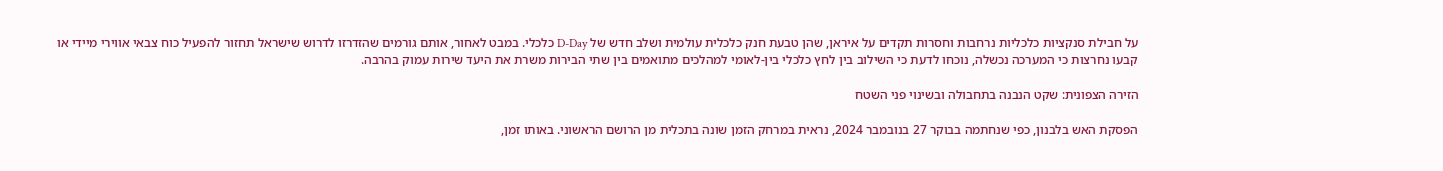על חבילת סנקציות כלכליות נרחבות וחסרות תקדים על איראן, שהן טבעת חנק כלכלית עולמית ושלב חדש של D-Day כלכלי. במבט לאחור, אותם גורמים שהזדרזו לדרוש שישראל תחזור להפעיל כוח צבאי אווירי מיידי או קבעו נחרצות כי המערכה נכשלה, נוכחו לדעת כי השילוב בין לחץ כלכלי בין-לאומי למהלכים מתואמים בין שתי הבירות משרת את היעד שירות עמוק בהרבה.

הזירה הצפונית: שקט הנבנה בתחבולה ובשינוי פני השטח

הפסקת האש בלבנון, כפי שנחתמה בבוקר 27 בנובמבר 2024, נראית במרחק הזמן שונה בתכלית מן הרושם הראשוני. באותו זמן,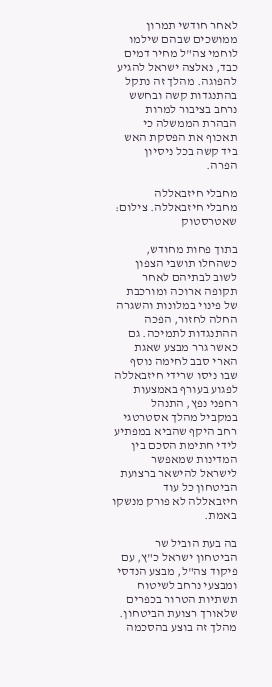לאחר חודשי תמרון ממושכים שבהם שילמו לוחמי צה"ל מחיר דמים כבד, נאלצה ישראל להגיע להפוגה. מהלך זה נתקל בהתנגדות קשה ובחשש נרחב בציבור למרות הבהרת הממשלה כי תאכוף את הפסקת האש ביד קשה בכל ניסיון הפרה.

מחבלי חיזבאללה
מחבלי חיזבאללה. צילום: שאטרסטוק

בתוך פחות מחודש, כשהחלו תושבי הצפון לשוב לבתיהם לאחר תקופה ארוכה ומורכבת של פינוי במלונות והשגרה החלה לחזור, הפכה ההתנגדות לתמיכה. גם כאשר גרר מבצע שאגת הארי סבב לחימה נוסף שבו ניסו שרידי חיזבאללה לפגוע בעורף באמצעות רחפני נפץ, התנהל במקביל מהלך אסטרטגי רחב היקף שהביא במפתיע לידי חתימת הסכם בין המדינות שמאפשר לישראל להישאר ברצועת הביטחון כל עוד חיזבאללה לא פורק מנשקו באמת.

בה בעת הוביל שר הביטחון ישראל כ"ץ, עם פיקוד צה"ל, מבצע הנדסי ומבצעי נרחב לשיטוח תשתיות הטרור בכפרים שלאורך רצועת הביטחון. מהלך זה בוצע בהסכמה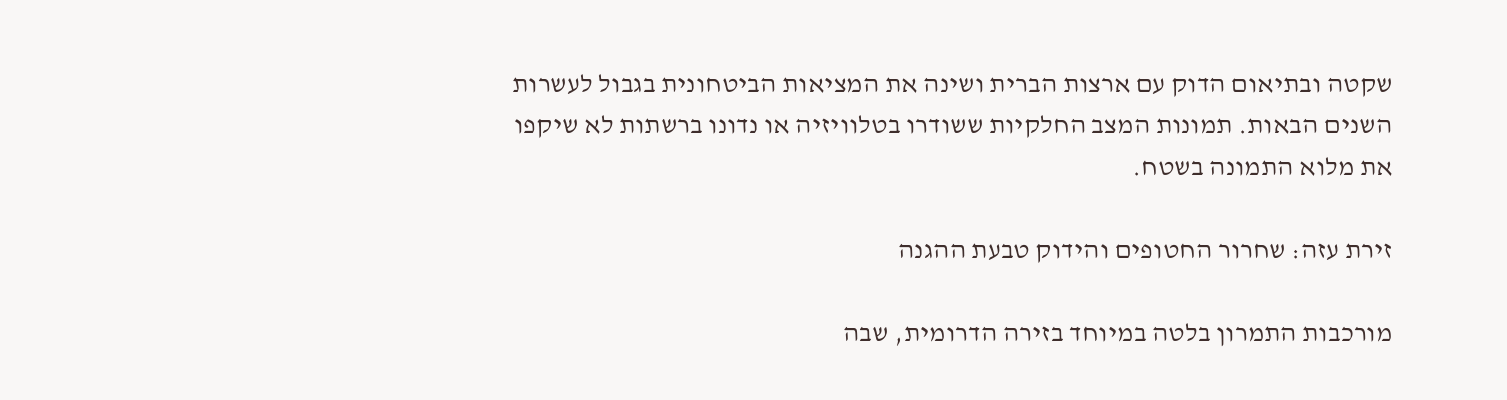שקטה ובתיאום הדוק עם ארצות הברית ושינה את המציאות הביטחונית בגבול לעשרות השנים הבאות. תמונות המצב החלקיות ששודרו בטלוויזיה או נדונו ברשתות לא שיקפו את מלוא התמונה בשטח.

זירת עזה: שחרור החטופים והידוק טבעת ההגנה

מורכבות התמרון בלטה במיוחד בזירה הדרומית, שבה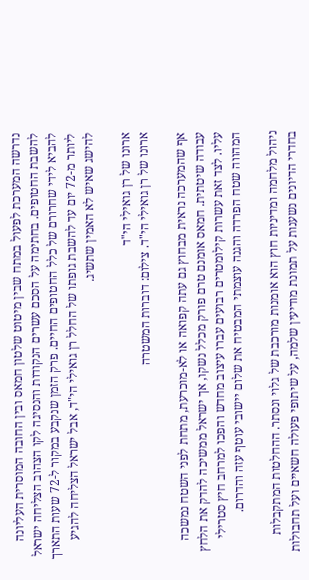נדרשה המערכת לפעול במתח שבין מיטוט שלטון חמאס ובין החובה המוסרית העליונה להשבת החטופים. בחתימה על הסכם עשרים הנקודות והנסיגה לקו הצהוב הצליחה ישראל להביא לידי שחרורם של כלל החטופים החיים. פרק הזמן שנקבע במקור ל-72 שעות התארך ליותר מ-72 יום עד להשבת גופתו של החלל רן גואילי הי"ד, אבל ישראל הצליחה להגיע להישג שאיש לא האמין שתשיג.

ארונו של רן גואילי הי"ד
ארונו של רן גואילי הי"ד. צילום: דוברות המשטרה

אף שהמערכה נראית מבחוץ גם עתה קפואה או לא-מוכרעת, מתחת לפני השטח נמשכה עבודה שיטתית. חמאס אומנם טרם פורק מכלל נשקו, אך ישראל ממשיכה להדק את הלחץ עליו. לצד זאת עשרות קילומטרים רבועים עברו עיצוב מחדש והפכו למרחב חיץ סטרילי המהווה שטח הפרדה והגנה עוצמתי המבטיח את שלום יישובי עוטף עזה והדרום.

ניהול מלחמה ומדיניות חוץ הוא אומנות מורכבת של גלוי ונסתר. ההחלטות המתקבלות בחדרי הדיונים נשענות על תמונת מודיעין שלמה, על שיתופי פעולה חשאיים ועל תחבולות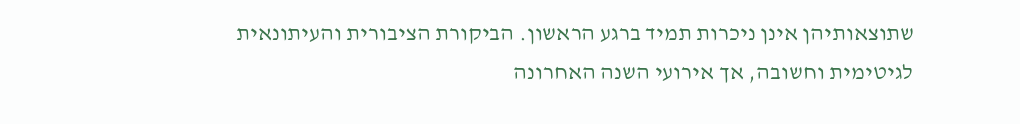שתוצאותיהן אינן ניכרות תמיד ברגע הראשון. הביקורת הציבורית והעיתונאית לגיטימית וחשובה, אך אירועי השנה האחרונה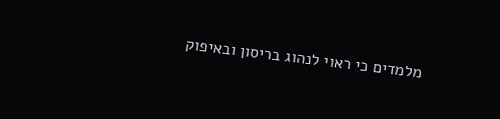מלמדים כי ראוי לנהוג בריסון ובאיפוק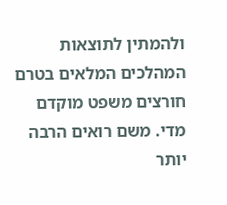ולהמתין לתוצאות המהלכים המלאים בטרם חורצים משפט מוקדם מדי. משם רואים הרבה יותר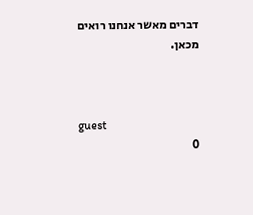דברים מאשר אנחנו רואים מכאן.



guest
0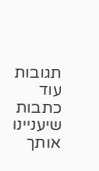תגובות
עוד כתבות שיעניינו אותך